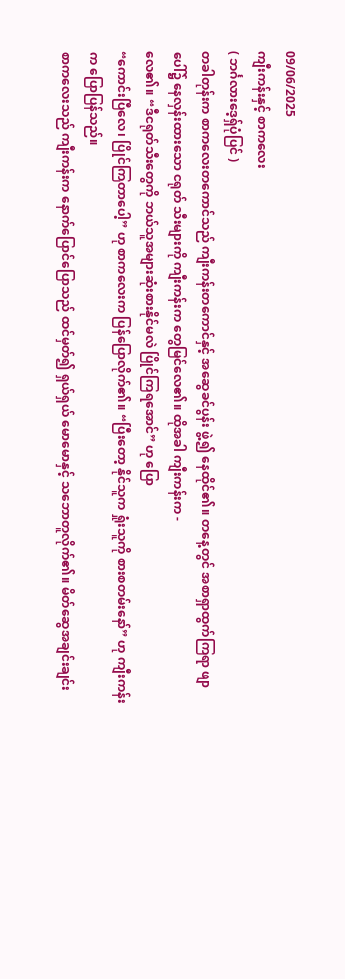09/06/2025
ကျီးကန်းနှင့် စာကလေး
( ဘင်္ဂလားဒေ့ရှ်ပုံပြင် )
တခါတုန်းက စာကလေးတကောင်သည် ကျီးကန်းတကောင်နှင့် အဆွေခင်ပွန်း ဖွဲ့၍ နေထိုင်၏။ တနေ့တွင် အစာရှာထွက်ကြရာ ဖျာပေါ်၌ နေလှန်းထားသော ငရုတ် သီးများကို ကျီးကန်းက တွေမြင်လေ၏။ ထိုအခါ ကျီးကန်းက -
လေ၏။ “ဒီငရုတ်သီးတွေကို ဘယ်သူအများဆုံးစားနိုင်မလဲ ပြိုင်ကြရအောင်” ဟု ပြော
“ကောင်းပြီလေ၊ ပြိုင်ကြတာပေါ့” ဟု စာကလေးက ပြန်ပြောလိုက်၏။ “ပြီးတော့ နိုင်သူက ရှုံးသူကို စားစတမ်းနော်” ဟု ကျီးကန်းက ပြောပြန်သည်။
စာကလေးသည် ကျီးကန်းက နောက်ပြောင်ပြောသည် ထင်မှတ်၍ ရှယ်ရှယ် မောမောနှင့် သဘောတူလိုက်၏။ မိတ်ဆွေအချင်းချင်း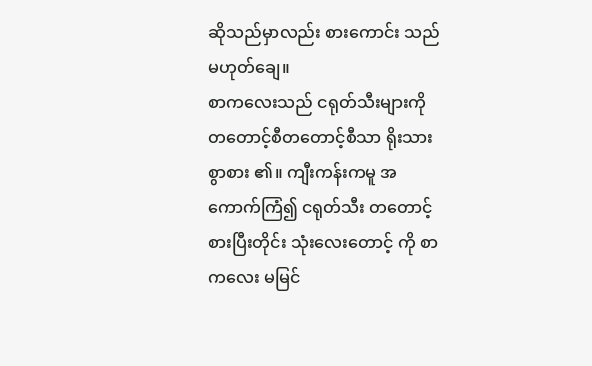ဆိုသည်မှာလည်း စားကောင်း သည် မဟုတ်ချေ။
စာကလေးသည် ငရုတ်သီးများကို တတောင့်စီတတောင့်စီသာ ရိုးသားစွာစား ၏။ ကျီးကန်းကမူ အကောက်ကြံ၍ ငရုတ်သီး တတောင့်စားပြီးတိုင်း သုံးလေးတောင့် ကို စာကလေး မမြင်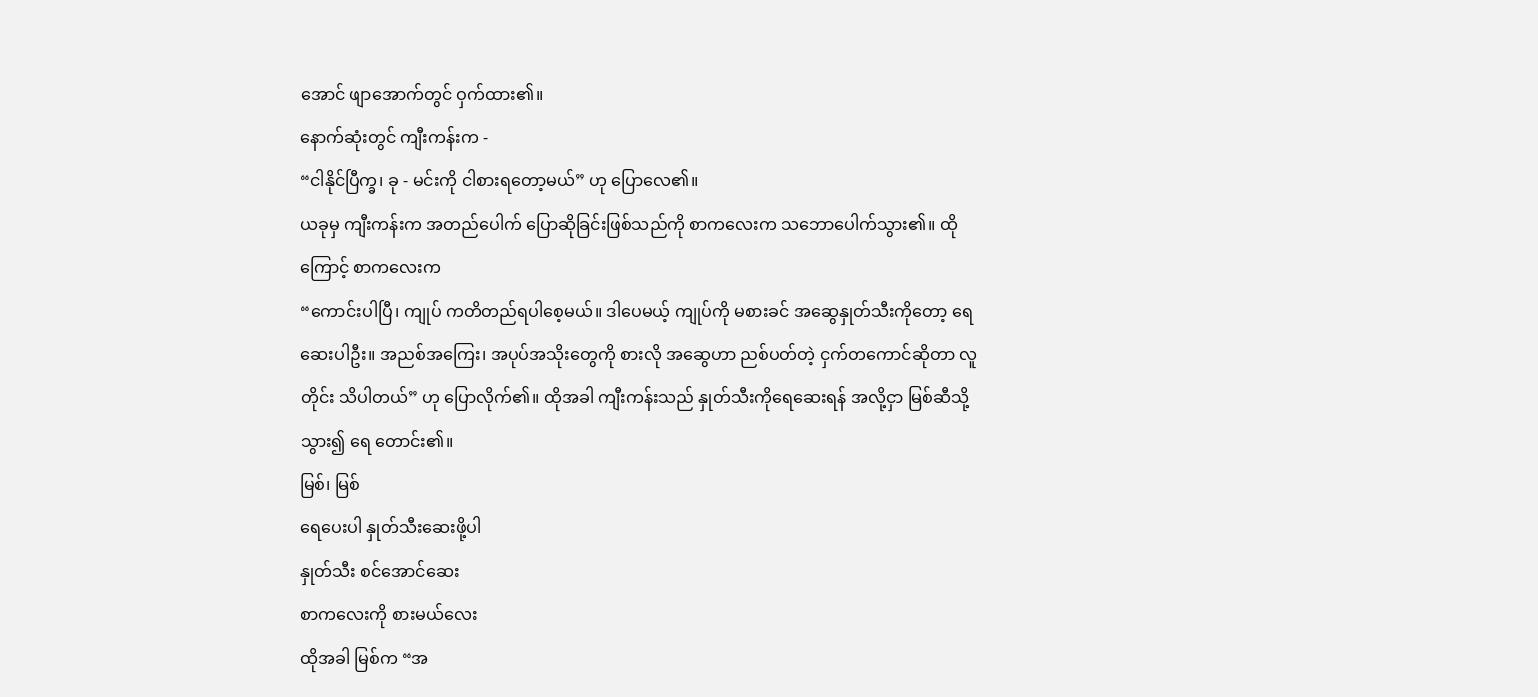အောင် ဖျာအောက်တွင် ဝှက်ထား၏။
နောက်ဆုံးတွင် ကျီးကန်းက -
“ငါနိုင်ပြီက္ခ၊ ခု - မင်းကို ငါစားရတော့မယ်” ဟု ပြောလေ၏။
ယခုမှ ကျီးကန်းက အတည်ပေါက် ပြောဆိုခြင်းဖြစ်သည်ကို စာကလေးက သဘောပေါက်သွား၏။ ထိုကြောင့် စာကလေးက
“ကောင်းပါပြီ၊ ကျုပ် ကတိတည်ရပါစေ့မယ်။ ဒါပေမယ့် ကျုပ်ကို မစားခင် အဆွေနှုတ်သီးကိုတော့ ရေဆေးပါဦး။ အညစ်အကြေး၊ အပုပ်အသိုးတွေကို စားလို အဆွေဟာ ညစ်ပတ်တဲ့ ငှက်တကောင်ဆိုတာ လူတိုင်း သိပါတယ်” ဟု ပြောလိုက်၏။ ထိုအခါ ကျီးကန်းသည် နှုတ်သီးကိုရေဆေးရန် အလို့ငှာ မြစ်ဆီသို့သွား၍ ရေ တောင်း၏။
မြစ်၊ မြစ်
ရေပေးပါ နှုတ်သီးဆေးဖို့ပါ
နှုတ်သီး စင်အောင်ဆေး
စာကလေးကို စားမယ်လေး
ထိုအခါ မြစ်က “အ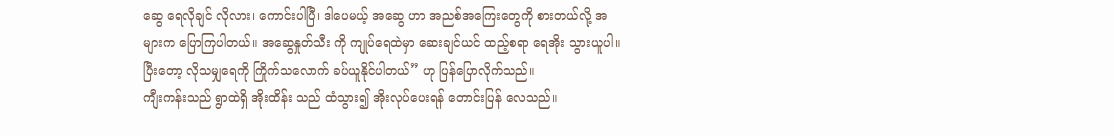ဆွေ ရေလိုချင် လိုလား၊ ကောင်းပါပြီ၊ ဒါပေမယ့် အဆွေ ဟာ အညစ်အကြေးတွေကို စားတယ်လို့ အများက ပြောကြပါတယ်။ အဆွေနှုတ်သီး ကို ကျုပ်ရေထဲမှာ ဆေးချင်ယင် ထည့်စရာ ရေအိုး သွားယူပါ။ ပြီးတော့ လိုသမျှရေကို ကြိုက်သလောက် ခပ်ယူနိုင်ပါတယ်” ဟု ပြန်ပြောလိုက်သည်။
ကျီးကန်းသည် ရွာထဲရှိ အိုးထိန်း သည် ထံသွား၍ အိုးလုပ်ပေးရန် တောင်းပြန် လေသည်။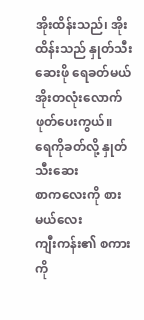အိုးထိန်းသည်၊ အိုးထိန်းသည် နှုတ်သီးဆေးဖို ရေခတ်မယ်
အိုးတလုံးလောက် ဖုတ်ပေးကွယ်။
ရေကိုခတ်လို့ နှုတ်သီးဆေး
စာကလေးကို စားမယ်လေး
ကျီးကန်း၏ စကားကို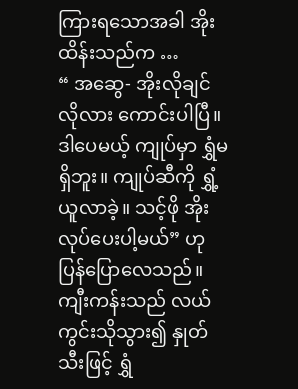ကြားရသောအခါ အိုးထိန်းသည်က …
“ အဆွေ- အိုးလိုချင်လိုလား ကောင်းပါပြီ။ ဒါပေမယ့် ကျုပ်မှာ ရွှံမရှိဘူး။ ကျုပ်ဆီကို ရွှံ့ယူလာခဲ့။ သင့်ဖို အိုးလုပ်ပေးပါ့မယ်” ဟု ပြန်ပြောလေသည်။
ကျီးကန်းသည် လယ်ကွင်းသိုသွား၍ နှုတ်သီးဖြင့် ရွှံ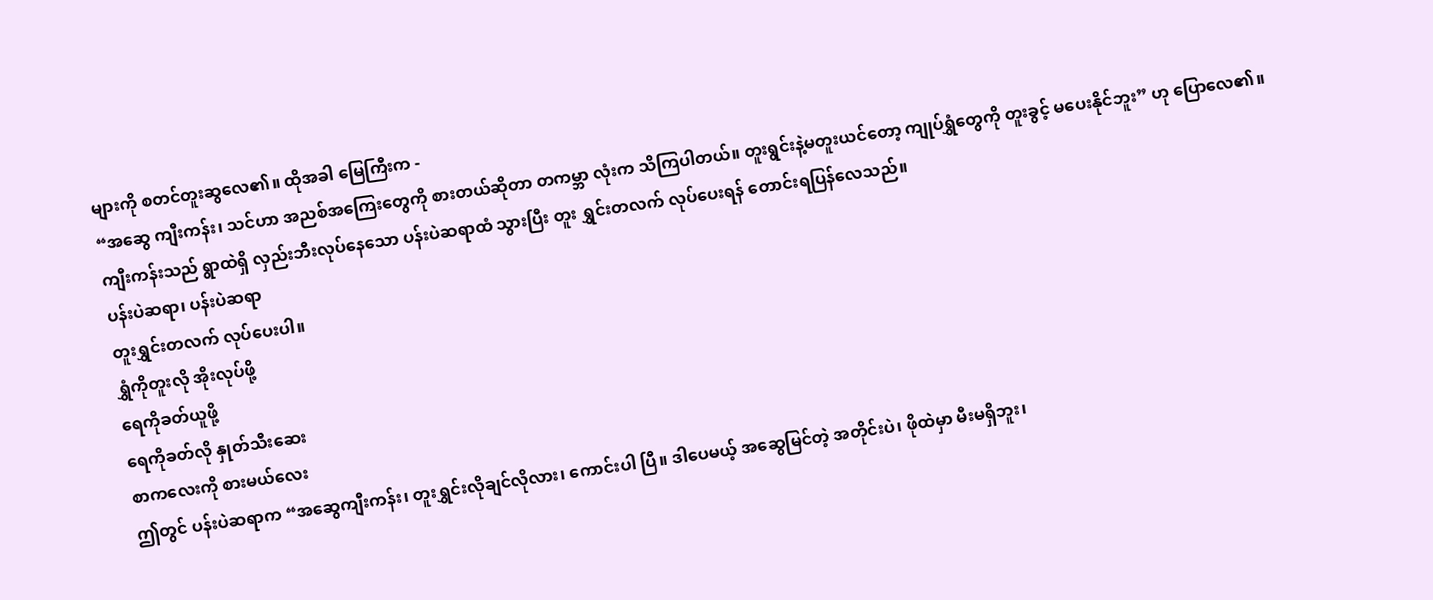များကို စတင်တူးဆွလေ၏။ ထိုအခါ မြေကြီးက -
“အဆွေ ကျီးကန်း၊ သင်ဟာ အညစ်အကြေးတွေကို စားတယ်ဆိုတာ တကမ္ဘာ လုံးက သိကြပါတယ်။ တူးရွင်းနဲ့မတူးယင်တော့ ကျုပ်ရွှံတွေကို တူးခွင့် မပေးနိုင်ဘူး” ဟု ပြောလေ၏။
ကျီးကန်းသည် ရွာထဲရှိ လှည်းဘီးလုပ်နေသော ပန်းပဲဆရာထံ သွားပြီး တူး ရွှင်းတလက် လုပ်ပေးရန် တောင်းရပြန်လေသည်။
ပန်းပဲဆရာ၊ ပန်းပဲဆရာ
တူးရွှင်းတလက် လုပ်ပေးပါ။
ရွှံကိုတူးလို အိုးလုပ်ဖို့
ရေကိုခတ်ယူဖို့
ရေကိုခတ်လို နှုတ်သီးဆေး
စာကလေးကို စားမယ်လေး
ဤတွင် ပန်းပဲဆရာက “အဆွေကျီးကန်း၊ တူးရွှင်းလိုချင်လိုလား၊ ကောင်းပါ ပြီ။ ဒါပေမယ့် အဆွေမြင်တဲ့ အတိုင်းပဲ၊ ဖိုထဲမှာ မီးမရှိဘူး၊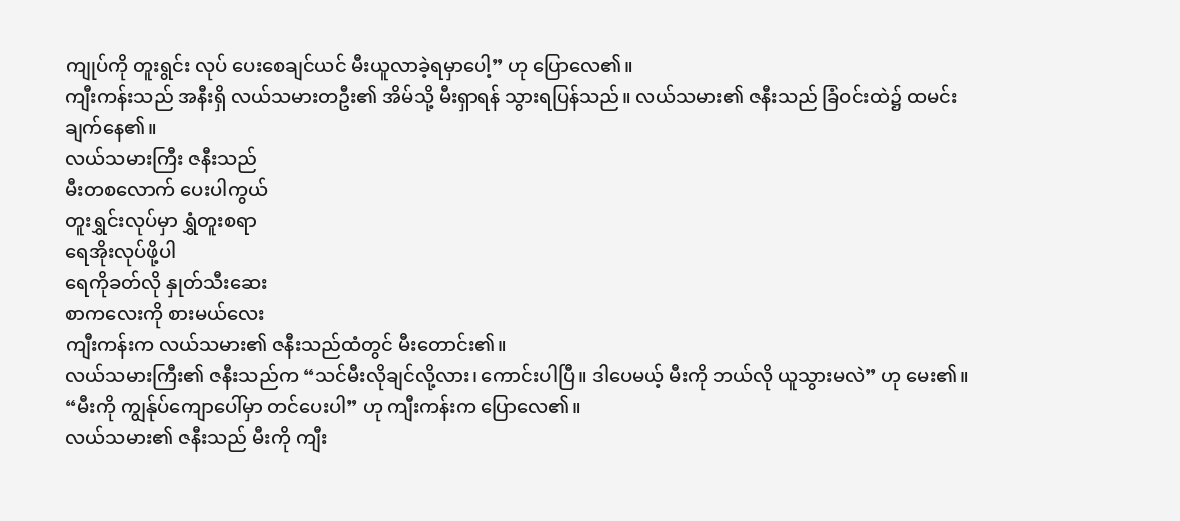ကျုပ်ကို တူးရွင်း လုပ် ပေးစေချင်ယင် မီးယူလာခဲ့ရမှာပေါ့” ဟု ပြောလေ၏။
ကျီးကန်းသည် အနီးရှိ လယ်သမားတဦး၏ အိမ်သို့ မီးရှာရန် သွားရပြန်သည်။ လယ်သမား၏ ဇနီးသည် ခြံဝင်းထဲ၌ ထမင်းချက်နေ၏။
လယ်သမားကြီး ဇနီးသည်
မီးတစလောက် ပေးပါကွယ်
တူးရွှင်းလုပ်မှာ ရွှံတူးစရာ
ရေအိုးလုပ်ဖို့ပါ
ရေကိုခတ်လို နှုတ်သီးဆေး
စာကလေးကို စားမယ်လေး
ကျီးကန်းက လယ်သမား၏ ဇနီးသည်ထံတွင် မီးတောင်း၏။
လယ်သမားကြီး၏ ဇနီးသည်က “သင်မီးလိုချင်လို့လား၊ ကောင်းပါပြီ။ ဒါပေမယ့် မီးကို ဘယ်လို ယူသွားမလဲ” ဟု မေး၏။
“မီးကို ကျွန်ုပ်ကျောပေါ်မှာ တင်ပေးပါ” ဟု ကျီးကန်းက ပြောလေ၏။
လယ်သမား၏ ဇနီးသည် မီးကို ကျီး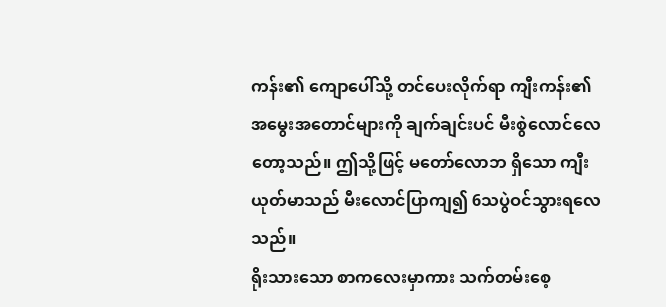ကန်း၏ ကျောပေါ်သို့ တင်ပေးလိုက်ရာ ကျီးကန်း၏ အမွေးအတောင်များကို ချက်ချင်းပင် မီးစွဲလောင်လေတော့သည်။ ဤသို့ဖြင့် မတော်လောဘ ရှိသော ကျီးယုတ်မာသည် မီးလောင်ပြာကျ၍ 6သပွဲဝင်သွားရလေသည်။
ရိုးသားသော စာကလေးမှာကား သက်တမ်းစေ့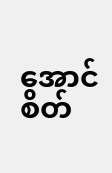အောင် စိတ်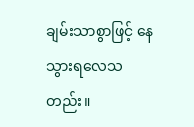ချမ်းသာစွာဖြင့် နေသွားရလေသတည်း။